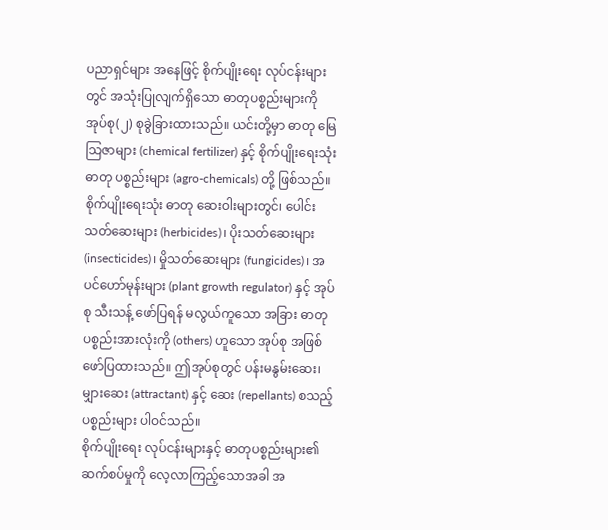ပညာရှင်များ အနေဖြင့် စိုက်ပျိုးရေး လုပ်ငန်းများတွင် အသုံးပြုလျက်ရှိသော ဓာတုပစ္စည်းများကို အုပ်စု(၂) စုခွဲခြားထားသည်။ ယင်းတို့မှာ ဓာတု မြေသြဇာများ (chemical fertilizer) နှင့် စိုက်ပျိုးရေးသုံး ဓာတု ပစ္စည်းများ (agro-chemicals) တို့ ဖြစ်သည်။ စိုက်ပျိုးရေးသုံး ဓာတု ဆေးဝါးများတွင်၊ ပေါင်းသတ်ဆေးများ (herbicides)၊ ပိုးသတ်ဆေးများ (insecticides)၊ မှိုသတ်ဆေးများ (fungicides)၊ အပင်ဟော်မုန်းများ (plant growth regulator) နှင့် အုပ်စု သီးသန့် ဖော်ပြရန် မလွယ်ကူသော အခြား ဓာတုပစ္စည်းအားလုံးကို (others) ဟူသော အုပ်စု အဖြစ် ဖော်ပြထားသည်။ ဤအုပ်စုတွင် ပန်းမနွမ်းဆေး၊ မျှားဆေး (attractant) နှင့် ဆေး (repellants) စသည့် ပစ္စည်းများ ပါဝင်သည်။
စိုက်ပျိုးရေး လုပ်ငန်းများနှင့် ဓာတုပစ္စည်းများ၏ ဆက်စပ်မှုကို လေ့လာကြည့်သောအခါ အ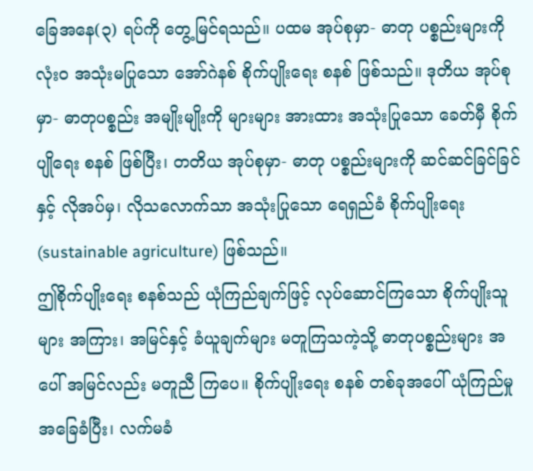ခြေအနေ(၃) ရပ်ကို တွေ့မြင်ရသည်။ ပထမ အုပ်စုမှာ- ဓာတု ပစ္စည်းများကို လုံးဝ အသုံးမပြုသော အော်ဂဲနစ် စိုက်ပျိုးရေး စနစ် ဖြစ်သည်။ ဒုတိယ အုပ်စုမှာ- ဓာတုပစ္စည်း အမျိုးမျိုးကို များများ အားထား အသုံးပြုသော ခေတ်မှီ စိုက်ပျိုရေး စနစ် ဖြစ်ပြီး၊ တတိယ အုပ်စုမှာ- ဓာတု ပစ္စည်းများကို ဆင်ဆင်ခြင်ခြင်နှင့် လိုအပ်မှ၊ လိုသလောက်သာ အသုံးပြုသော ရေရှည်ခံ စိုက်ပျိုးရေး (sustainable agriculture) ဖြစ်သည်။
ဤစိုက်ပျိုးရေး စနစ်သည် ယုံကြည်ချက်ဖြင့် လုပ်ဆောင်ကြသော စိုက်ပျိုးသူများ အကြား၊ အမြင်နှင့် ခံယူချက်များ မတူကြသကဲ့သို့ ဓာတုပစ္စည်းများ အပေါ် အမြင်လည်း မတူညီ ကြပေ။ စိုက်ပျိုးရေး စနစ် တစ်ခုအပေါ် ယုံကြည်မှု အခြေခံပြီး၊ လက်မခံ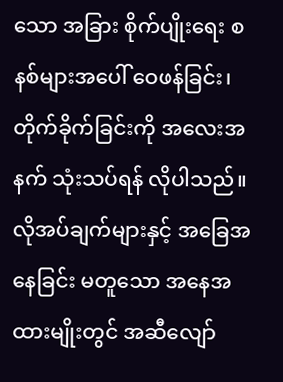သော အခြား စိုက်ပျိုးရေး စနစ်များအပေါ် ဝေဖန်ခြင်း၊ တိုက်ခိုက်ခြင်းကို အလေးအနက် သုံးသပ်ရန် လိုပါသည်။ လိုအပ်ချက်များနှင့် အခြေအနေခြင်း မတူသော အနေအထားမျိုးတွင် အဆီလျော်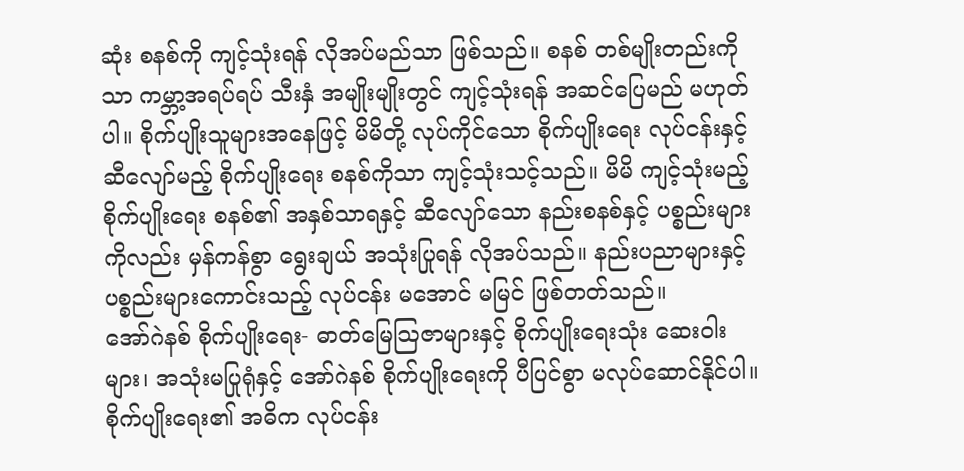ဆုံး စနစ်ကို ကျင့်သုံးရန် လိုအပ်မည်သာ ဖြစ်သည်။ စနစ် တစ်မျိုးတည်းကိုသာ ကမ္ဘာ့အရပ်ရပ် သီးနှံ အမျိုးမျိုးတွင် ကျင့်သုံးရန် အဆင်ပြေမည် မဟုတ်ပါ။ စိုက်ပျိုးသူများအနေဖြင့် မိမိတို့ လုပ်ကိုင်သော စိုက်ပျိုးရေး လုပ်ငန်းနှင့် ဆီလျော်မည့် စိုက်ပျိုးရေး စနစ်ကိုသာ ကျင့်သုံးသင့်သည်။ မိမိ ကျင့်သုံးမည့် စိုက်ပျိုးရေး စနစ်၏ အနှစ်သာရနှင့် ဆီလျော်သော နည်းစနစ်နှင့် ပစ္စည်းများကိုလည်း မှန်ကန်စွာ ရွေးချယ် အသုံးပြုရန် လိုအပ်သည်။ နည်းပညာများနှင့် ပစ္စည်းများကောင်းသည့် လုပ်ငန်း မအောင် မမြင် ဖြစ်တတ်သည်။
အော်ဂဲနစ် စိုက်ပျိုးရေး- ဓာတ်မြေသြဇာများနှင့် စိုက်ပျိုးရေးသုံး ဆေးဝါးများ၊ အသုံးမပြုရုံနှင့် အော်ဂဲနစ် စိုက်ပျိုးရေးကို ပီပြင်စွာ မလုပ်ဆောင်နိုင်ပါ။ စိုက်ပျိုးရေး၏ အဓိက လုပ်ငန်း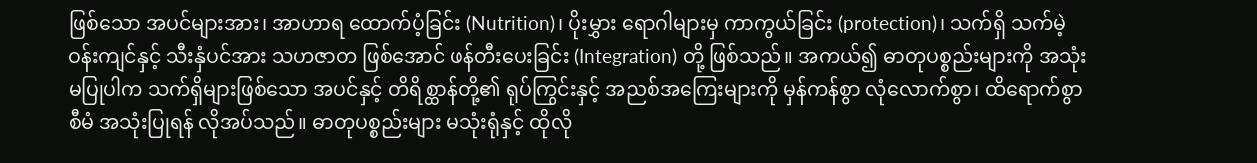ဖြစ်သော အပင်များအား၊ အာဟာရ ထောက်ပံ့ခြင်း (Nutrition)၊ ပိုးမွှား ရောဂါများမှ ကာကွယ်ခြင်း (protection)၊ သက်ရှိ သက်မဲ့ ဝန်းကျင်နှင့် သီးနှံပင်အား သဟဇာတ ဖြစ်အောင် ဖန်တီးပေးခြင်း (Integration) တို့ ဖြစ်သည်။ အကယ်၍ ဓာတုပစ္စည်းများကို အသုံးမပြုပါက သက်ရှိများဖြစ်သော အပင်နှင့် တိရိစ္ထာန်တို့၏ ရုပ်ကြွင်းနှင့် အညစ်အကြေးများကို မှန်ကန်စွာ လုံလောက်စွာ၊ ထိရောက်စွာ စီမံ အသုံးပြုရန် လိုအပ်သည်။ ဓာတုပစ္စည်းများ မသုံးရုံနှင့် ထိုလို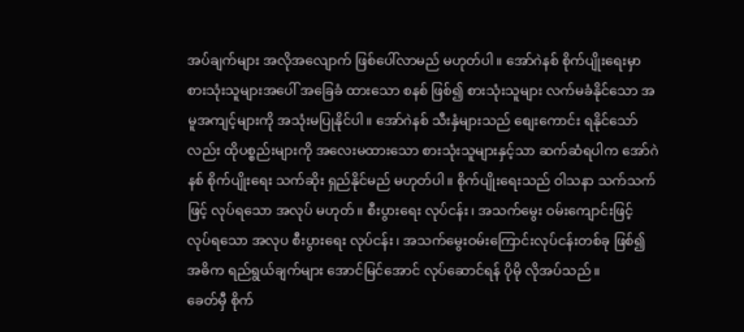အပ်ချက်များ အလိုအလျောက် ဖြစ်ပေါ်လာမည် မဟုတ်ပါ။ အော်ဂဲနစ် စိုက်ပျိုးရေးမှာ စားသုံးသူများအပေါ် အခြေခံ ထားသော စနစ် ဖြစ်၍ စားသုံးသူများ လက်မခံနိုင်သော အမူအကျင့်များကို အသုံးမပြုနိုင်ပါ။ အော်ဂဲနစ် သီးနှံများသည် စျေးကောင်း ရနိုင်သော်လည်း ထိုပစ္စည်းများကို အလေးမထားသော စားသုံးသူများနှင့်သာ ဆက်ဆံရပါက အော်ဂဲနစ် စိုက်ပျိုးရေး သက်ဆိုး ရှည်နိုင်မည် မဟုတ်ပါ။ စိုက်ပျိုးရေးသည် ဝါသနာ သက်သက်ဖြင့် လုပ်ရသော အလုပ် မဟုတ်။ စီးပွားရေး လုပ်ငန်း၊ အသက်မွေး ဝမ်းကျောင်းဖြင့် လုပ်ရသော အလုပ စီးပွားရေး လုပ်ငန်း၊ အသက်မွေးဝမ်းကြောင်းလုပ်ငန်းတစ်ခု ဖြစ်၍ အဓိက ရည်ရွယ်ချက်များ အောင်မြင်အောင် လုပ်ဆောင်ရန် ပိုမို လိုအပ်သည်။
ခေတ်မှီ စိုက်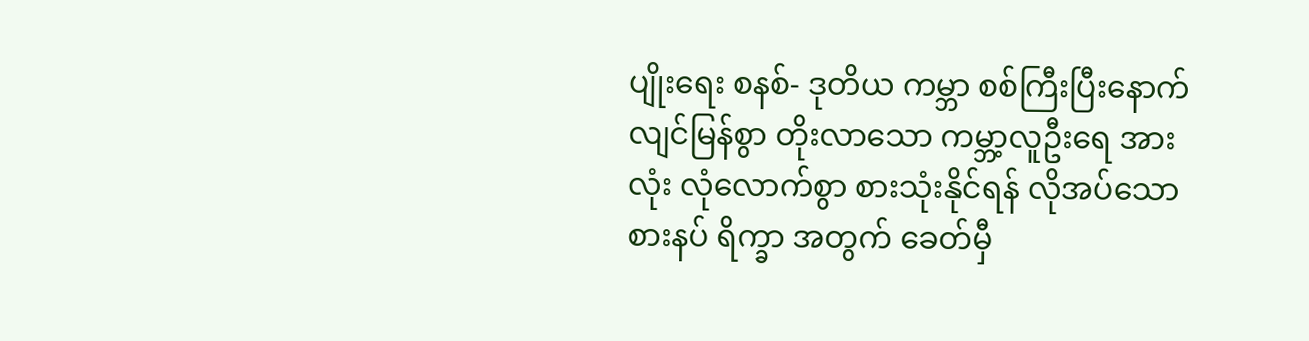ပျိုးရေး စနစ်- ဒုတိယ ကမ္ဘာ စစ်ကြီးပြီးနောက် လျင်မြန်စွာ တိုးလာသော ကမ္ဘာ့လူဦးရေ အားလုံး လုံလောက်စွာ စားသုံးနိုင်ရန် လိုအပ်သော စားနပ် ရိက္ခာ အတွက် ခေတ်မှီ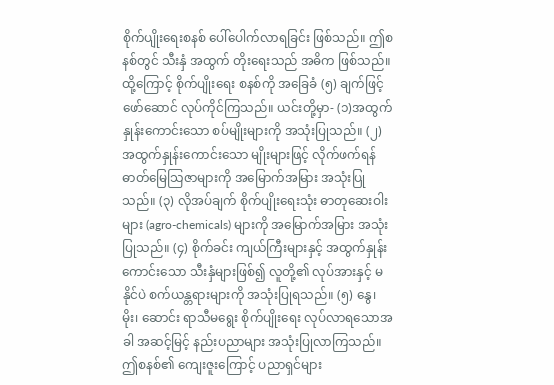စိုက်ပျိုးရေးစနစ် ပေါ်ပေါက်လာရခြင်း ဖြစ်သည်။ ဤစနစ်တွင် သီးနှံ အထွက် တိုးရေးသည် အဓိက ဖြစ်သည်။ ထို့ကြောင့် စိုက်ပျိုးရေး စနစ်ကို အခြေခံ (၅) ချက်ဖြင့် ဖော်ဆောင် လုပ်ကိုင်ကြသည်။ ယင်းတို့မှာ- (၁)အထွက် နှုန်းကောင်းသော စပ်မျိုးများကို အသုံးပြုသည်။ (၂) အထွက်နှုန်းကောင်းသော မျိုးများဖြင့် လိုက်ဖက်ရန် ဓာတ်မြေသြဇာများကို အမြောက်အမြား အသုံးပြုသည်။ (၃) လိုအပ်ချက် စိုက်ပျိုးရေးသုံး ဓာတုဆေးဝါးများ (agro-chemicals) များကို အမြောက်အမြား အသုံးပြုသည်။ (၄) စိုက်ခင်း ကျယ်ကြီးများနှင့် အထွက်နှုန်းကောင်းသော သီးနှံများဖြစ်၍ လူတို့၏ လုပ်အားနှင့် မနိုင်ပဲ စက်ယန္တရားများကို အသုံးပြုရသည်။ (၅) နွေ၊ မိုး၊ ဆောင်း ရာသီမရွေး စိုက်ပျိုးရေး လုပ်လာရသောအခါ အဆင့်မြင့် နည်းပညာများ အသုံးပြုလာကြသည်။
ဤစနစ်၏ ကျေးဇူးကြောင့် ပညာရှင်များ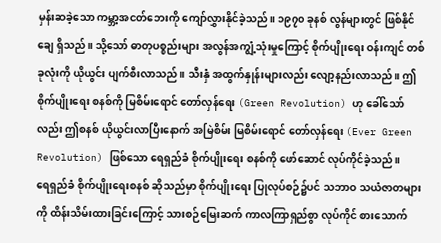မှန်းဆခဲ့သော ကမ္ဘာ့အငတ်ဘေးကို ကျော်လွှားနိုင်ခဲ့သည်။ ၁၉၇၀ ခုနစ် လွန်များတွင် ဖြစ်နိုင်ချေ ရှိသည်။ သို့သော် ဓာတုပစ္စည်းများ အလွန်အကျွံ့သုံးမှုကြောင့် စိုက်ပျိုးရေး ဝန်းကျင် တစ်ခုလုံးကို ယိုယွင်း ပျက်စီးလာသည်။ သီးနှံ အထွက်နှုန်းများလည်း လျော့နည်းလာသည်။ ဤစိုက်ပျိုးရေး စနစ်ကို မြစိမ်းရောင် တော်လှန်ရေး (Green Revolution) ဟု ခေါ်သော်လည်း ဤစနစ် ယိုယွင်းလာပြီးနောက် အမြဲစိမ်း မြစိမ်းရောင် တော်လှန်ရေး (Ever Green Revolution) ဖြစ်သော ရေရှည်ခံ စိုက်ပျိုးရေး စနစ်ကို ဖော်ဆောင် လုပ်ကိုင်ခဲ့သည်။
ရေရှည်ခံ စိုက်ပျိုးရေးစနစ် ဆိုသည်မှာ စိုက်ပျိုးရေး ပြုလုပ်စဉ်၌ပင် သဘာဝ သယံဇာတများကို ထိန်းသိမ်းထားခြင်းကြောင့် သားစဉ်မြေးဆက် ကာလကြာရှည်စွာ လုပ်ကိုင် စားသောက်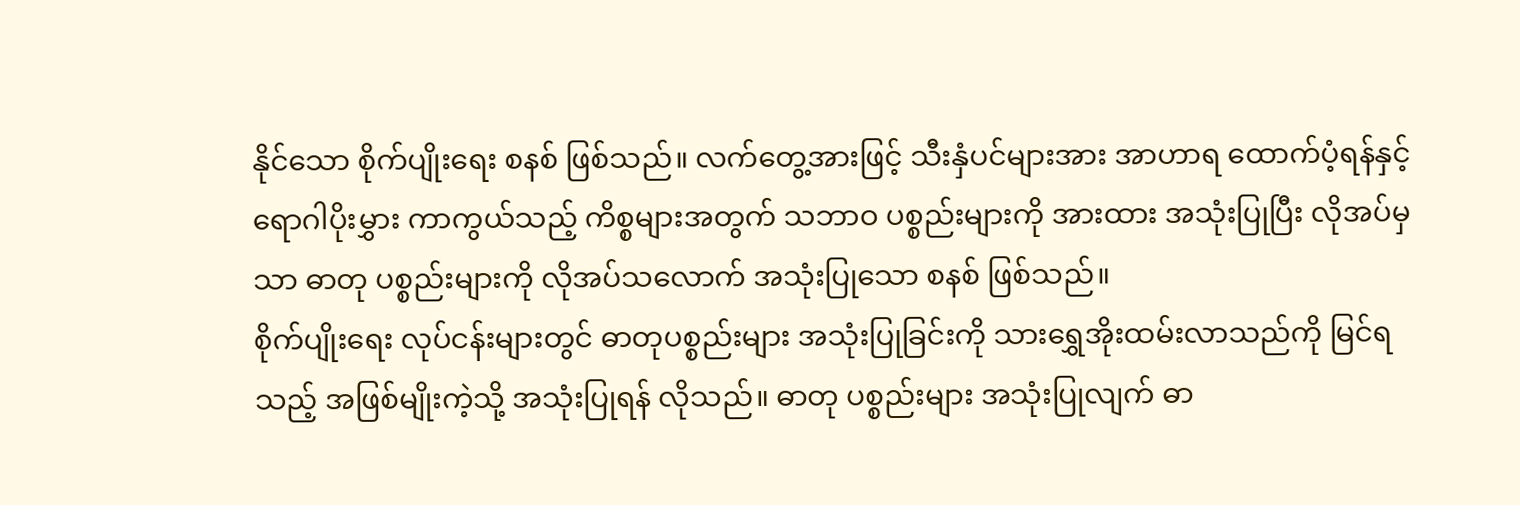နိုင်သော စိုက်ပျိုးရေး စနစ် ဖြစ်သည်။ လက်တွေ့အားဖြင့် သီးနှံပင်များအား အာဟာရ ထောက်ပံ့ရန်နှင့် ရောဂါပိုးမွှား ကာကွယ်သည့် ကိစ္စများအတွက် သဘာဝ ပစ္စည်းများကို အားထား အသုံးပြုပြီး လိုအပ်မှသာ ဓာတု ပစ္စည်းများကို လိုအပ်သလောက် အသုံးပြုသော စနစ် ဖြစ်သည်။
စိုက်ပျိုးရေး လုပ်ငန်းများတွင် ဓာတုပစ္စည်းများ အသုံးပြုခြင်းကို သားရွှေအိုးထမ်းလာသည်ကို မြင်ရသည့် အဖြစ်မျိုးကဲ့သို့ အသုံးပြုရန် လိုသည်။ ဓာတု ပစ္စည်းများ အသုံးပြုလျက် ဓာ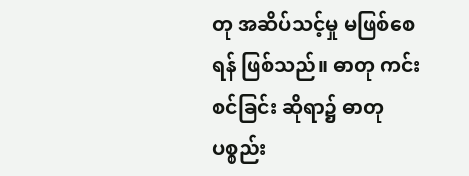တု အဆိပ်သင့်မှု မဖြစ်စေရန် ဖြစ်သည်။ ဓာတု ကင်းစင်ခြင်း ဆိုရာ၌ ဓာတု ပစ္စည်း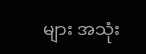များ အသုံး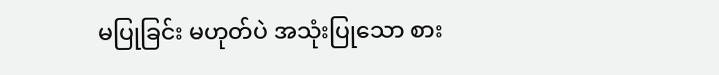မပြုခြင်း မဟုတ်ပဲ အသုံးပြုသော စား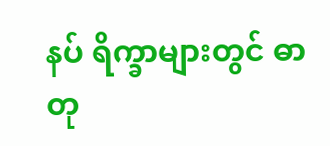နပ် ရိက္ခာများတွင် ဓာတု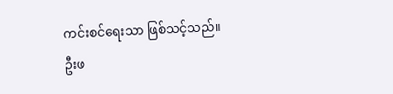ကင်းစင်ရေးသာ ဖြစ်သင့်သည်။
ဦးဖ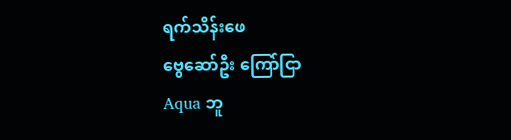ရက်သိန်းဖေ
ဗွေဆော်ဦး ကြော်ငြာ
Aqua ဘူ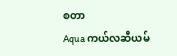စတာ
Aqua ကယ်လဆီယမ်